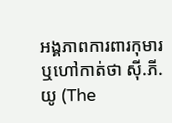អង្គភាពការពារកុមារ ឬហៅកាត់ថា ស៊ី.ភី.យូ (The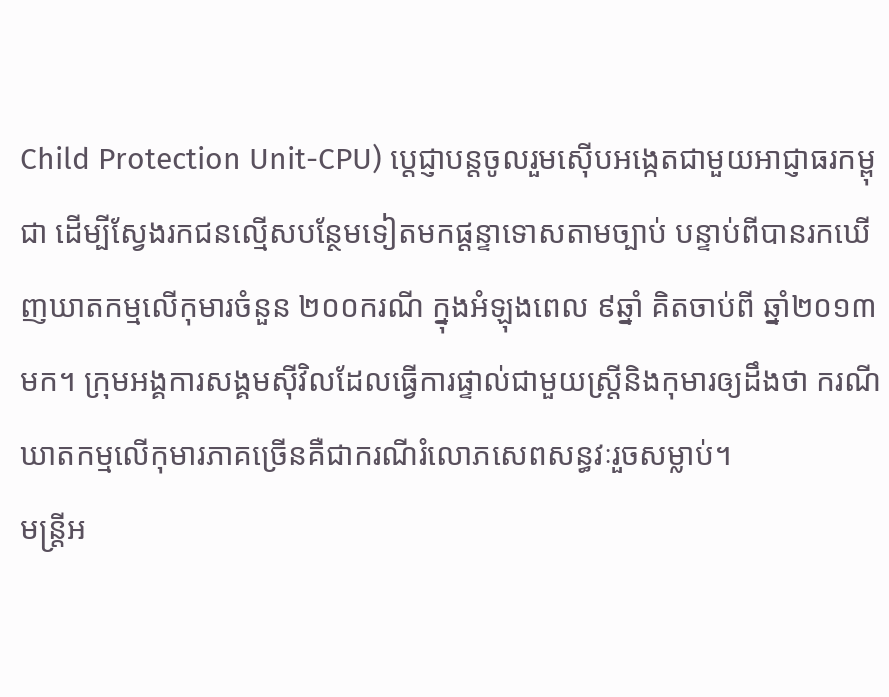Child Protection Unit-CPU) ប្តេជ្ញាបន្តចូលរួមស៊ើបអង្កេតជាមួយអាជ្ញាធរកម្ពុជា ដើម្បីស្វែងរកជនល្មើសបន្ថែមទៀតមកផ្តន្ទាទោសតាមច្បាប់ បន្ទាប់ពីបានរកឃើញឃាតកម្មលើកុមារចំនួន ២០០ករណី ក្នុងអំឡុងពេល ៩ឆ្នាំ គិតចាប់ពី ឆ្នាំ២០១៣ មក។ ក្រុមអង្គការសង្គមស៊ីវិលដែលធ្វើការផ្ទាល់ជាមួយស្ត្រីនិងកុមារឲ្យដឹងថា ករណីឃាតកម្មលើកុមារភាគច្រើនគឺជាករណីរំលោភសេពសន្ធវៈរួចសម្លាប់។
មន្រ្តីអ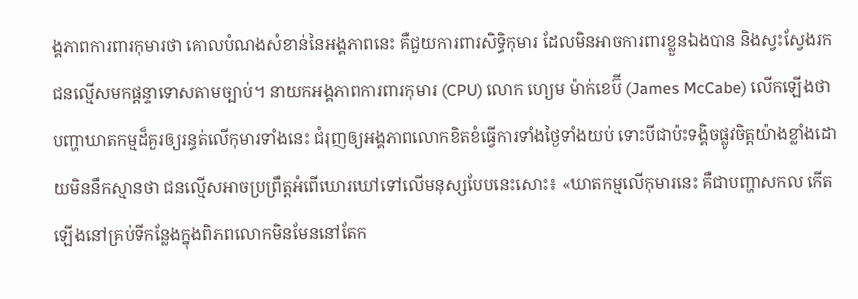ង្គភាពការពារកុមារថា គោលបំណងសំខាន់នៃអង្គភាពនេះ គឺជួយការពារសិទ្ធិកុមារ ដែលមិនអាចការពារខ្លួនឯងបាន និងស្វះស្វែងរកជនល្មើសមកផ្តន្ទាទោសតាមច្បាប់។ នាយកអង្គភាពការពារកុមារ (CPU) លោក ហ្យេម ម៉ាក់ខេប៊ី (James McCabe) លើកឡើងថា បញ្ហាឃាតកម្មដ៏គួរឲ្យរន្ធត់លើកុមារទាំងនេះ ជំរុញឲ្យអង្គភាពលោកខិតខំធ្វើការទាំងថ្ងៃទាំងយប់ ទោះបីជាប៉ះទង្គិចផ្លូវចិត្តយ៉ាងខ្លាំងដោយមិននឹកស្មានថា ជនល្មើសអាចប្រព្រឹត្តអំពើឃោរឃៅទៅលើមនុស្សបែបនេះសោះ៖ «ឃាតកម្មលើកុមារនេះ គឺជាបញ្ហាសកល កើតឡើងនៅគ្រប់ទីកន្លែងក្នុងពិភពលោកមិនមែននៅតែក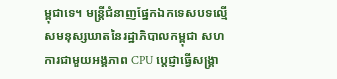ម្ពុជាទេ។ មន្ត្រីជំនាញផ្នែកឯកទេសបទល្មើសមនុស្សឃាតនៃរដ្ឋាភិបាលកម្ពុជា សហការជាមួយអង្គភាព CPU ប្តេជ្ញាធ្វើសង្គ្រា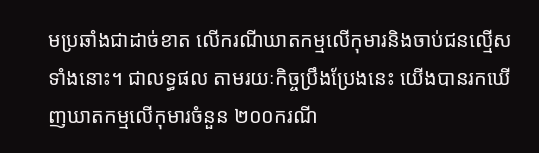មប្រឆាំងជាដាច់ខាត លើករណីឃាតកម្មលើកុមារនិងចាប់ជនល្មើសទាំងនោះ។ ជាលទ្ធផល តាមរយៈកិច្ចប្រឹងប្រែងនេះ យើងបានរកឃើញឃាតកម្មលើកុមារចំនួន ២០០ករណី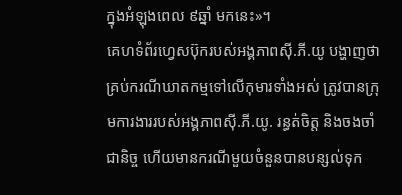ក្នុងអំឡុងពេល ៩ឆ្នាំ មកនេះ»។
គេហទំព័រហ្វេសប៊ុករបស់អង្គភាពស៊ី.ភី.យូ បង្ហាញថា គ្រប់ករណីឃាតកម្មទៅលើកុមារទាំងអស់ ត្រូវបានក្រុមការងាររបស់អង្គភាពស៊ី.ភី.យូ. រន្ធត់ចិត្ត និងចងចាំជានិច្ច ហើយមានករណីមួយចំនួនបានបន្សល់ទុក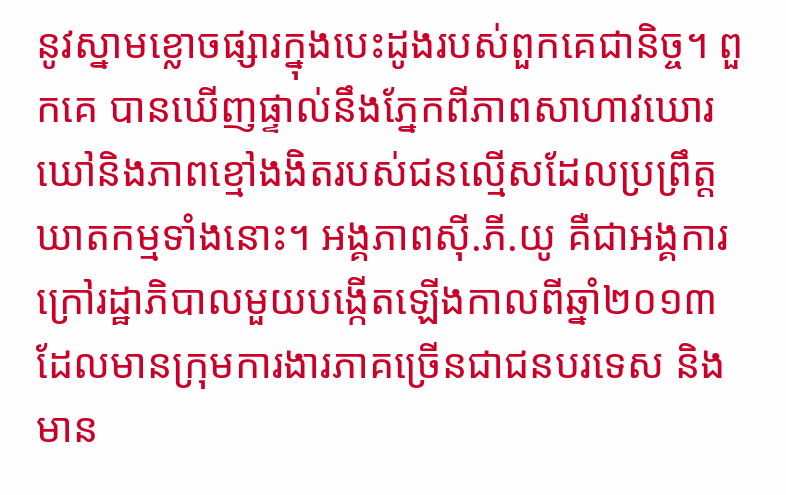នូវស្នាមខ្លោចផ្សារក្នុងបេះដូងរបស់ពួកគេជានិច្ច។ ពួកគេ បានឃើញផ្ទាល់នឹងភ្នែកពីភាពសាហាវឃោរឃៅនិងភាពខ្មៅងងិតរបស់ជនល្មើសដែលប្រព្រឹត្តឃាតកម្មទាំងនោះ។ អង្គភាពស៊ី.ភី.យូ គឺជាអង្គការក្រៅរដ្ឋាភិបាលមួយបង្កើតឡើងកាលពីឆ្នាំ២០១៣ ដែលមានក្រុមការងារភាគច្រើនជាជនបរទេស និងមាន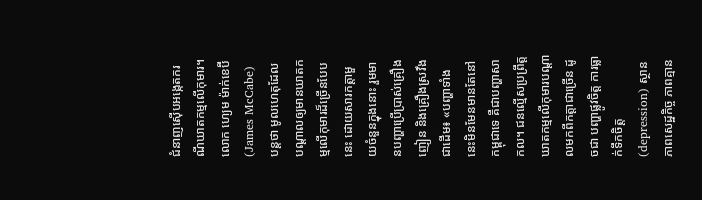ជំនាញស៊ើបអង្កេតករណីឃាតកម្មលើកុមារ។
លោក ហ្យេម ម៉ាក់ខេប៊ី (James McCabe) បន្តថា មូលហេតុដែលបណ្តាលឲ្យមានឃាតកម្មលើកុមារដ៏ច្រើនបែបនេះ ដោយសារកត្តាមួយចំនួនក្នុងនោះ រួមមានបញ្ហាប្រើប្រាស់គ្រឿងញៀន និងគ្រឿងស្រវឹងជាដើម៖ «បញ្ហាទាំងនេះមិនមែនមានតែនៅកម្ពុជាទេ គឺជាបញ្ហាសាកល។ ជនល្មើសប្រព្រឹត្តឃាតកម្មលើកុមារបណ្តាលមកពីកត្តាជាច្រើន ដូចជា បញ្ហាផ្លូវចិត្ត ការធ្លាក់ទឹកចិត្ត (depression) ស្ថានភាពសេដ្ឋកិច្ច ភាពគ្មាន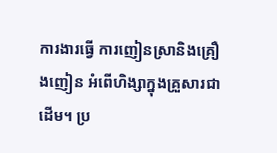ការងារធ្វើ ការញៀនស្រានិងគ្រឿងញៀន អំពើហិង្សាក្នុងគ្រួសារជាដើម។ ប្រ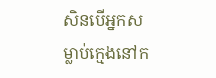សិនបើអ្នកសម្លាប់ក្មេងនៅក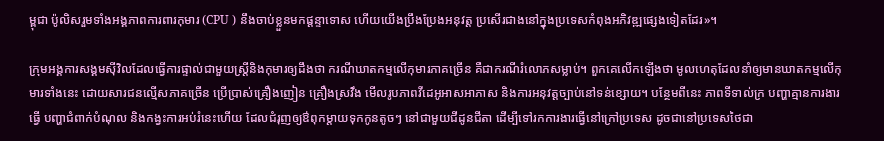ម្ពុជា ប៉ូលិសរួមទាំងអង្គភាពការពារកុមារ (CPU ) នឹងចាប់ខ្លួនមកផ្តន្ទាទោស ហើយយើងប្រឹងប្រែងអនុវត្ត ប្រសើរជាងនៅក្នុងប្រទេសកំពុងអភិវឌ្ឍផ្សេងទៀតដែរ»។

ក្រុមអង្គការសង្គមស៊ីវិលដែលធ្វើការផ្ទាល់ជាមួយស្ត្រីនិងកុមារឲ្យដឹងថា ករណីឃាតកម្មលើកុមារភាគច្រើន គឺជាករណីរំលោភសម្លាប់។ ពួកគេលើកឡើងថា មូលហេតុដែលនាំឲ្យមានឃាតកម្មលើកុមារទាំងនេះ ដោយសារជនល្មើសភាគច្រើន ប្រើប្រាស់គ្រឿងញៀន គ្រឿងស្រវឹង មើលរូបភាពវីដេអូអាសអាភាស និងការអនុវត្តច្បាប់នៅទន់ខ្សោយ។ បន្ថែមពីនេះ ភាពទីទាល់ក្រ បញ្ហាគ្មានការងារធ្វើ បញ្ហាជំពាក់បំណុល និងកង្វះការអប់រំនេះហើយ ដែលជំរុញឲ្យឳពុកម្តាយទុកកូនតូចៗ នៅជាមួយជីដូនជីតា ដើម្បីទៅរកការងារធ្វើនៅក្រៅប្រទេស ដូចជានៅប្រទេសថៃជា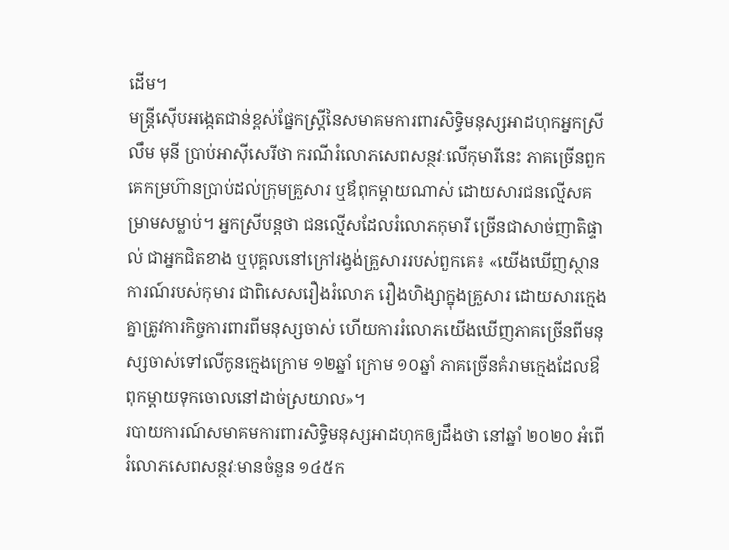ដើម។
មន្ត្រីស៊ើបអង្កេតជាន់ខ្ពស់ផ្នែកស្ត្រីនៃសមាគមការពារសិទ្ធិមនុស្សអាដហុកអ្នកស្រី លឹម មុនី ប្រាប់អាស៊ីសេរីថា ករណីរំលោភសេពសន្ថវៈលើកុមារីនេះ ភាគច្រើនពួកគេកម្រហ៊ានប្រាប់ដល់ក្រុមគ្រួសារ ឬឪពុកម្តាយណាស់ ដោយសារជនល្មើសគម្រាមសម្លាប់។ អ្នកស្រីបន្តថា ជនល្មើសដែលរំលោភកុមារី ច្រើនជាសាច់ញាតិផ្ទាល់ ជាអ្នកជិតខាង ឬបុគ្គលនៅក្រៅរង្វង់គ្រួសាររបស់ពួកគេ៖ «យើងឃើញស្ថានការណ៍របស់កុមារ ជាពិសេសរឿងរំលោភ រឿងហិង្សាក្នុងគ្រួសារ ដោយសារក្មេងគ្នាត្រូវការកិច្ចការពារពីមនុស្សចាស់ ហើយការរំលោភយើងឃើញភាគច្រើនពីមនុស្សចាស់ទៅលើកូនក្មេងក្រោម ១២ឆ្នាំ ក្រោម ១០ឆ្នាំ ភាគច្រើនគំរាមក្មេងដែលឳពុកម្តាយទុកចោលនៅដាច់ស្រយាល»។
របាយការណ៍សមាគមការពារសិទ្ធិមនុស្សអាដហុកឲ្យដឹងថា នៅឆ្នាំ ២០២០ អំពើរំលោភសេពសន្ថវៈមានចំនួន ១៤៥ក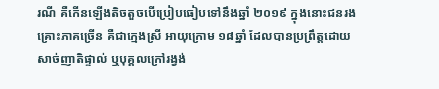រណី គឺកើនឡើងតិចតួចបើប្រៀបធៀបទៅនឹងឆ្នាំ ២០១៩ ក្នុងនោះជនរងគ្រោះភាគច្រើន គឺជាក្មេងស្រី អាយុក្រោម ១៨ឆ្នាំ ដែលបានប្រព្រឹត្តដោយសាច់ញាតិផ្ទាល់ ឬបុគ្គលក្រៅរង្វង់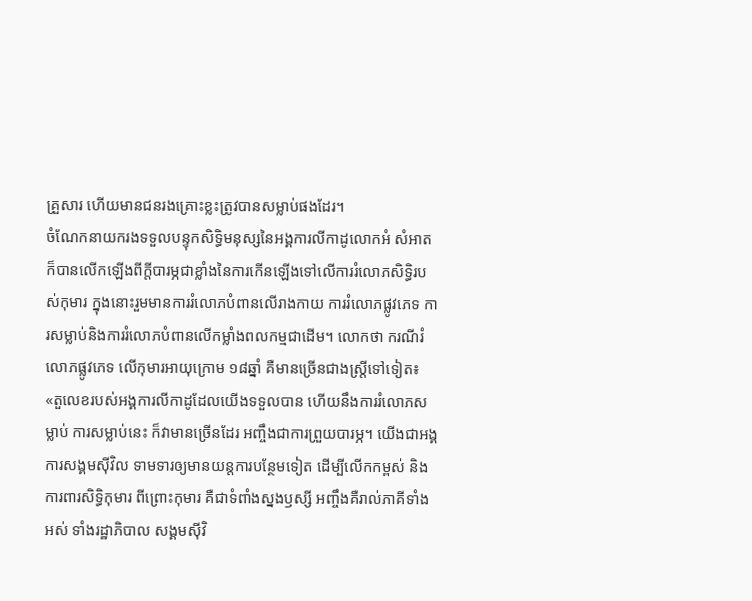គ្រួសារ ហើយមានជនរងគ្រោះខ្លះត្រូវបានសម្លាប់ផងដែរ។
ចំណែកនាយករងទទួលបន្ទុកសិទ្ធិមនុស្សនៃអង្គការលីកាដូលោកអំ សំអាត ក៏បានលើកឡើងពីក្តីបារម្ភជាខ្លាំងនៃការកើនឡើងទៅលើការរំលោភសិទ្ធិរបស់កុមារ ក្នុងនោះរួមមានការរំលោភបំពានលើរាងកាយ ការរំលោភផ្លូវភេទ ការសម្លាប់និងការរំលោភបំពានលើកម្លាំងពលកម្មជាដើម។ លោកថា ករណីរំលោភផ្លូវភេទ លើកុមារអាយុក្រោម ១៨ឆ្នាំ គឺមានច្រើនជាងស្រី្តទៅទៀត៖ «តួលេខរបស់អង្គការលីកាដូដែលយើងទទួលបាន ហើយនឹងការរំលោភសម្លាប់ ការសម្លាប់នេះ ក៏វាមានច្រើនដែរ អញ្ចឹងជាការព្រួយបារម្ភ។ យើងជាអង្គការសង្គមស៊ីវិល ទាមទារឲ្យមានយន្តការបន្ថែមទៀត ដើម្បីលើកកម្ពស់ និងការពារសិទ្ធិកុមារ ពីព្រោះកុមារ គឺជាទំពាំងស្នងឫស្សី អញ្ចឹងគឺរាល់ភាគីទាំងអស់ ទាំងរដ្ឋាភិបាល សង្គមស៊ីវិ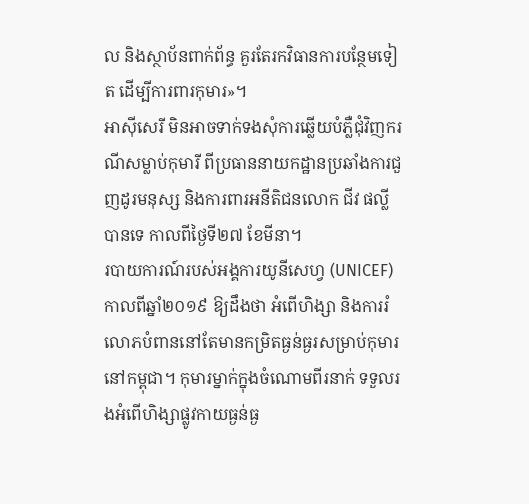ល និងស្ថាប័នពាក់ព័ន្ធ គួរតែរកវិធានការបន្ថែមទៀត ដើម្បីការពារកុមារ»។
អាស៊ីសេរី មិនអាចទាក់ទងសុំការឆ្លើយបំភ្លឺជុំវិញករណីសម្លាប់កុមារី ពីប្រធាននាយកដ្ឋានប្រឆាំងការជួញដូរមនុស្ស និងការពារអនីតិជនលោក ជីវ ផល្លី បានទេ កាលពីថ្ងៃទី២៧ ខែមីនា។
របាយការណ៍របស់អង្គការយូនីសេហ្វ (UNICEF) កាលពីឆ្នាំ២០១៩ ឱ្យដឹងថា អំពើហិង្សា និងការរំលោភបំពាននៅតែមានកម្រិតធ្ងន់ធ្ងរសម្រាប់កុមារនៅកម្ពុជា។ កុមារម្នាក់ក្នុងចំណោមពីរនាក់ ទទួលរងអំពើហិង្សាផ្លូវកាយធ្ងន់ធ្ង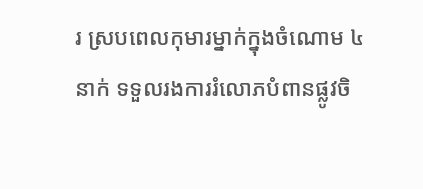រ ស្របពេលកុមារម្នាក់ក្នុងចំណោម ៤នាក់ ទទួលរងការរំលោភបំពានផ្លូវចិ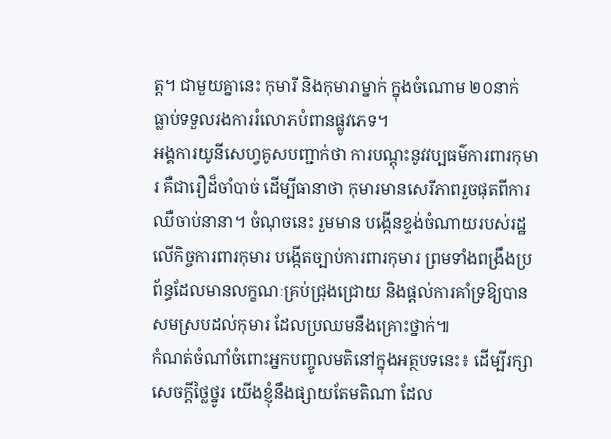ត្ត។ ជាមួយគ្នានេះ កុមារី និងកុមារាម្នាក់ ក្នុងចំណោម ២០នាក់ ធ្លាប់ទទួលរងការរំលោភបំពានផ្លូវភេទ។
អង្គការយូនីសេហ្វគូសបញ្ជាក់ថា ការបណ្តុះនូវវប្បធម៌ការពារកុមារ គឺជារឿដ៏ចាំបាច់ ដើម្បីធានាថា កុមារមានសេរីភាពរួចផុតពីការឈឺចាប់នានា។ ចំណុចនេះ រួមមាន បង្កើនខ្ទង់ចំណាយរបស់រដ្ឋលើកិច្ចការពារកុមារ បង្កើតច្បាប់ការពារកុមារ ព្រមទាំងពង្រឹងប្រព័ន្ធដែលមានលក្ខណៈគ្រប់ជ្រុងជ្រោយ និងផ្តល់ការគាំទ្រឱ្យបានសមស្របដល់កុមារ ដែលប្រឈមនឹងគ្រោះថ្នាក់៕
កំណត់ចំណាំចំពោះអ្នកបញ្ចូលមតិនៅក្នុងអត្ថបទនេះ៖ ដើម្បីរក្សាសេចក្ដីថ្លៃថ្នូរ យើងខ្ញុំនឹងផ្សាយតែមតិណា ដែល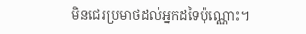មិនជេរប្រមាថដល់អ្នកដទៃប៉ុណ្ណោះ។